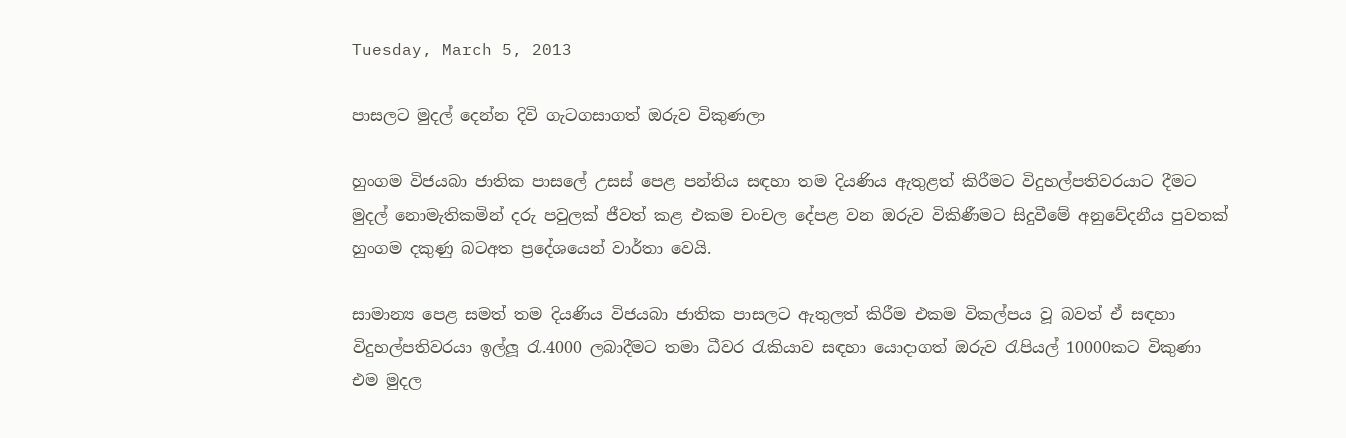Tuesday, March 5, 2013

පාසලට මුදල් දෙන්න දිවි ගැටගසාගත් ඔරුව විකුණලා

හුංගම විජයබා ජාතික පාසලේ උසස්‌ පෙළ පන්තිය සඳහා තම දියණිය ඇතුළත් කිරීමට විදුහල්පතිවරයාට දීමට මුදල් නොමැතිකමින් දරු පවුලක්‌ ජීවත් කළ එකම චංචල දේපළ වන ඔරුව විකිණීමට සිදුවීමේ අනුවේදනීය පුවතක්‌ හුංගම දකුණු බටඅත ප්‍රදේශයෙන් වාර්තා වෙයි.

සාමාන්‍ය පෙළ සමත් තම දියණිය විජයබා ජාතික පාසලට ඇතුලත් කිරීම එකම විකල්පය වූ බවත් ඒ සඳහා විදුහල්පතිවරයා ඉල්ලූ රැ.4000 ලබාදීමට තමා ධීවර රැකියාව සඳහා යොදාගත් ඔරුව රැපියල් 10000කට විකුණා එම මුදල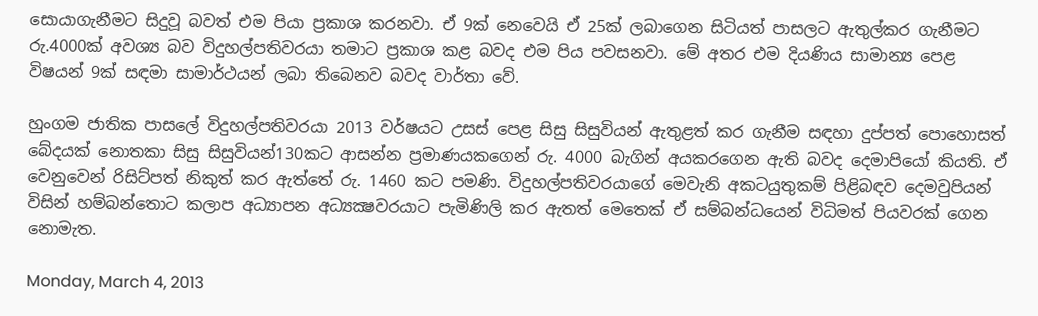සොයාගැනීමට සිදුවූ බවත් එම පියා ප්‍රකාශ කරනවා. ඒ 9ක් නෙවෙයි ඒ 25ක් ලබාගෙන සිටියත් පාසලට ඇතුල්කර ගැනීමට රු.4000ක් අවශ්‍ය බව විදුහල්පතිවරයා තමාට ප්‍රකාශ කළ බවද එම පිය පවසනවා. මේ අතර එම දියණිය සාමාන්‍ය පෙළ විෂයන් 9ක් සඳමා සාමාර්ථයන් ලබා තිබෙනව බවද වාර්තා වේ.

හුංගම ජාතික පාසලේ විදුහල්පතිවරයා 2013 වර්ෂයට උසස්‌ පෙළ සිසු සිසුවියන් ඇතුළත් කර ගැනීම සඳහා දුප්පත් පොහොසත් බේදයක්‌ නොතකා සිසු සිසුවියන්130කට ආසන්න ප්‍රමාණයකගෙන් රු. 4000 බැගින් අයකරගෙන ඇති බවද දෙමාපියෝ කියති. ඒ වෙනුවෙන් රිසිට්‌පත් නිකුත් කර ඇත්තේ රු. 1460 කට පමණි. විදුහල්පතිවරයාගේ මෙවැනි අකටයුතුකම් පිළිබඳව දෙමවුපියන් විසින් හම්බන්තොට කලාප අධ්‍යාපන අධ්‍යක්‍ෂවරයාට පැමිණිලි කර ඇතත් මෙතෙක්‌ ඒ සම්බන්ධයෙන් විධිමත් පියවරක්‌ ගෙන නොමැත.

Monday, March 4, 2013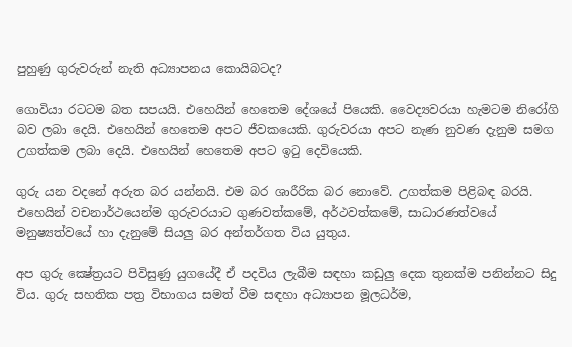පුහුණු ගුරුවරුන් නැති අධ්‍යාපනය කොයිබටද?

ගොවියා රටටම බත සපයයි. එහෙයින් හෙතෙම දේශයේ පියෙකි. වෛද්‍යවරයා හැමටම නිරෝගි බව ලබා දෙයි. එහෙයින් හෙතෙම අපට ජීවකයෙකි. ගුරුවරයා අපට නැණ නුවණ දැනුම සමග උගත්කම ලබා දෙයි. එහෙයින් හෙතෙම අපට ඉටු දෙවියෙකි.

ගුරු යන වදනේ අරුත බර යන්නයි. එම බර ශාරීරික බර නොවේ. උගත්කම පිළිබඳ බරයි. එහෙයින් වචනාර්ථයෙන්ම ගුරුවරයාට ගුණවත්කමේ, අර්ථවත්කමේ, සාධාරණත්වයේ මනුෂ්‍යත්වයේ හා දැනුමේ සියලු බර අන්තර්ගත විය යුතුය.

අප ගුරු ක්‍ෂේත්‍රයට පිවිසුණු යුගයේදී ඒ පදවිය ලැබීම සඳහා කඩුලු දෙක තුනක්‌ම පනින්නට සිදු විය. ගුරු සහතික පත්‍ර විභාගය සමත් වීම සඳහා අධ්‍යාපන මූලධර්ම,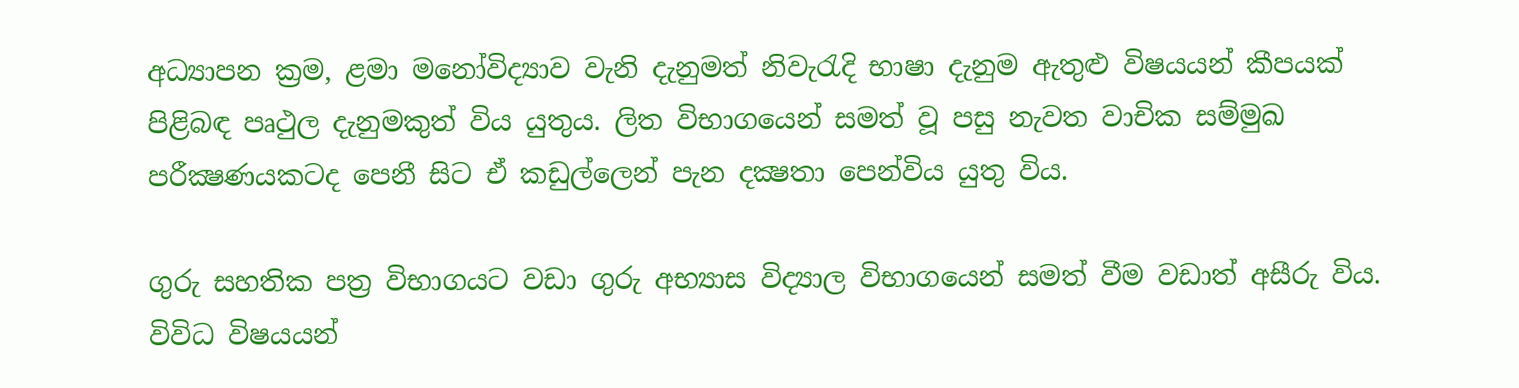අධ්‍යාපන ක්‍රම, ළමා මනෝවිද්‍යාව වැනි දැනුමත් නිවැරැදි භාෂා දැනුම ඇතුළු විෂයයන් කීපයක්‌ පිළිබඳ පෘථුල දැනුමකුත් විය යුතුය. ලිත විභාගයෙන් සමත් වූ පසු නැවත වාචික සම්මුඛ පරීක්‍ෂණයකටද පෙනී සිට ඒ කඩුල්ලෙන් පැන දක්‍ෂතා පෙන්විය යුතු විය.

ගුරු සහතික පත්‍ර විභාගයට වඩා ගුරු අභ්‍යාස විද්‍යාල විභාගයෙන් සමත් වීම වඩාත් අසීරු විය. විවිධ විෂයයන්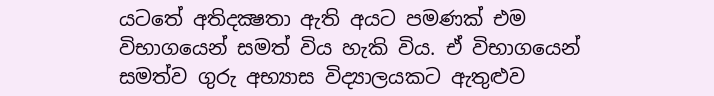යටතේ අතිදක්‍ෂතා ඇති අයට පමණක්‌ එම විභාගයෙන් සමත් විය හැකි විය. ඒ විභාගයෙන් සමත්ව ගුරු අභ්‍යාස විද්‍යාලයකට ඇතුළුව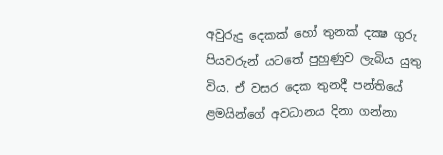අවුරුදු දෙකක්‌ හෝ තුනක්‌ දක්‍ෂ ගුරු පියවරුන් යටතේ පුහුණුව ලැබිය යුතු විය. ඒ වසර දෙක තුනදී පන්තියේ ළමයින්ගේ අවධානය දිනා ගන්නා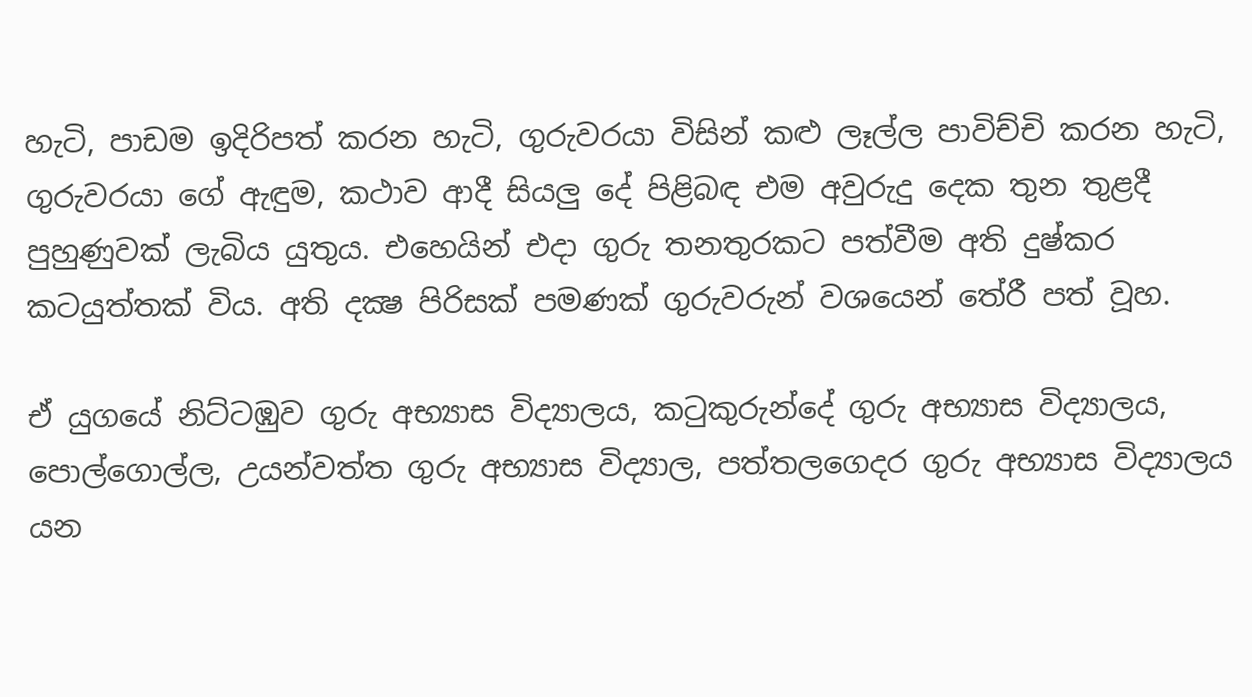හැටි, පාඩම ඉදිරිපත් කරන හැටි, ගුරුවරයා විසින් කළු ලෑල්ල පාවිච්චි කරන හැටි, ගුරුවරයා ගේ ඇඳුම, කථාව ආදී සියලු දේ පිළිබඳ එම අවුරුදු දෙක තුන තුළදී පුහුණුවක්‌ ලැබිය යුතුය. එහෙයින් එදා ගුරු තනතුරකට පත්වීම අති දුෂ්කර කටයුත්තක්‌ විය. අති දක්‍ෂ පිරිසක්‌ පමණක්‌ ගුරුවරුන් වශයෙන් තේරී පත් වූහ.

ඒ යුගයේ නිට්‌ටඹුව ගුරු අභ්‍යාස විද්‍යාලය, කටුකුරුන්දේ ගුරු අභ්‍යාස විද්‍යාලය, පොල්ගොල්ල, උයන්වත්ත ගුරු අභ්‍යාස විද්‍යාල, පත්තලගෙදර ගුරු අභ්‍යාස විද්‍යාලය යන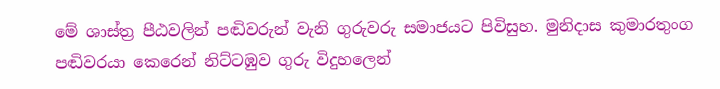මේ ශාස්‌ත්‍ර පීඨවලින් පඬිවරුන් වැනි ගුරුවරු සමාජයට පිවිසුහ. මුනිදාස කුමාරතුංග පඬිවරයා කෙරෙන් නිට්‌ටඹුව ගුරු විදුහලෙන්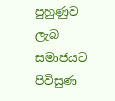පුහුණුව ලැබ සමාජයට පිවිසුණ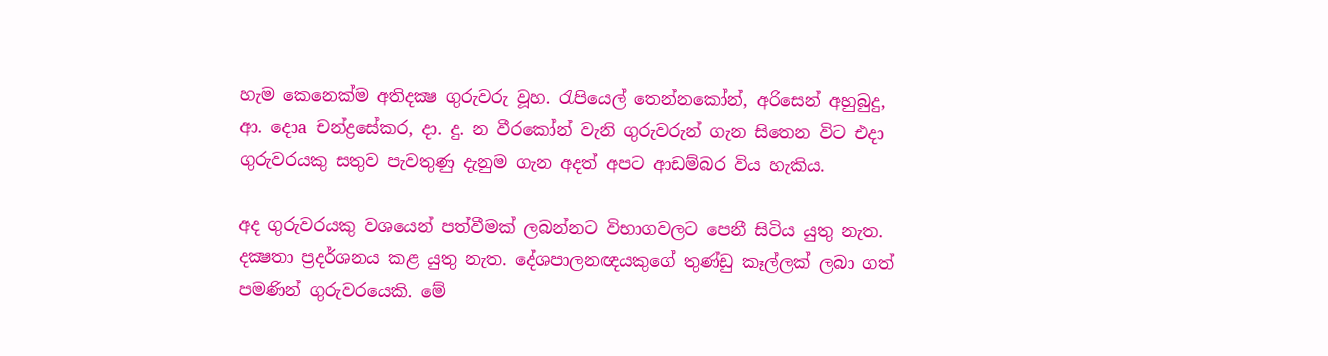හැම කෙනෙක්‌ම අතිදක්‍ෂ ගුරුවරු වූහ. රැපියෙල් තෙන්නකෝන්, අරිසෙන් අහුබුදු, ආ. දොa චන්ද්‍රසේකර, දා. දු. න වීරකෝන් වැනි ගුරුවරුන් ගැන සිතෙන විට එදා ගුරුවරයකු සතුව පැවතුණු දැනුම ගැන අදත් අපට ආඩම්බර විය හැකිය.

අද ගුරුවරයකු වශයෙන් පත්වීමක්‌ ලබන්නට විභාගවලට පෙනී සිටිය යුතු නැත. දක්‍ෂතා ප්‍රදර්ශනය කළ යුතු නැත. දේශපාලනඥයකුගේ තුණ්‌ඩු කෑල්ලක්‌ ලබා ගත් පමණින් ගුරුවරයෙකි. මේ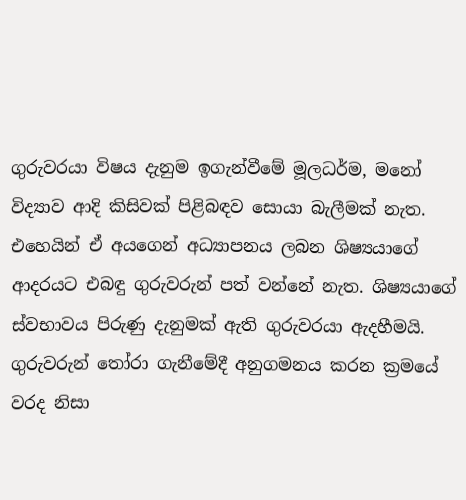ගුරුවරයා විෂය දැනුම ඉගැන්වීමේ මූලධර්ම, මනෝ විද්‍යාව ආදි කිසිවක්‌ පිළිබඳව සොයා බැලීමක්‌ නැත. එහෙයින් ඒ අයගෙන් අධ්‍යාපනය ලබන ශිෂ්‍යයාගේ ආදරයට එබඳු ගුරුවරුන් පත් වන්නේ නැත. ශිෂ්‍යයාගේ ස්‌වභාවය පිරුණු දැනුමක්‌ ඇති ගුරුවරයා ඇදහීමයි. ගුරුවරුන් තෝරා ගැනීමේදී අනුගමනය කරන ක්‍රමයේ වරද නිසා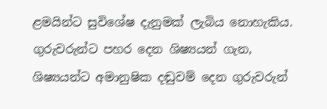ළමයින්ට සුවිශේෂ දැනුමක්‌ ලැබිය නොහැකිය. ගුරුවරුන්ට පහර දෙන ශිෂ්‍යයන් ගැන, ශිෂ්‍යයන්ට අමානුෂික දඬුවම් දෙන ගුරුවරුන්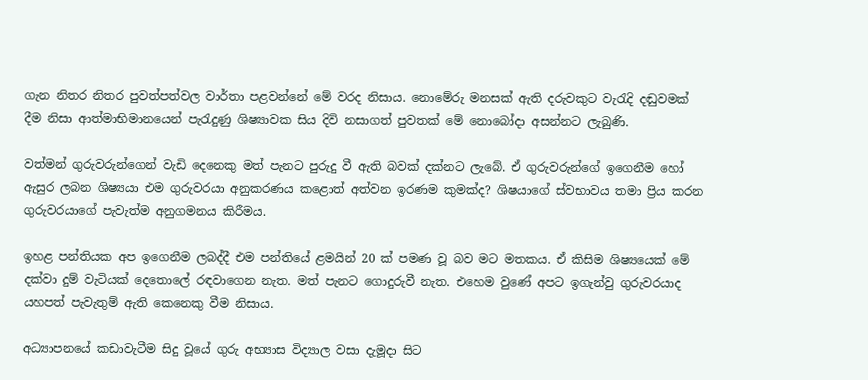ගැන නිතර නිතර පුවත්පත්වල වාර්තා පළවන්නේ මේ වරද නිසාය. නොමේරු මනසක්‌ ඇති දරුවකුට වැරැදි දඬුවමක්‌ දීම නිසා ආත්මාභිමානයෙන් පැරැදුණු ශිෂ්‍යාවක සිය දිවි නසාගත් පුවතක්‌ මේ නොබෝදා අසන්නට ලැබුණි.

වත්මන් ගුරුවරුන්ගෙන් වැඩි දෙනෙකු මත් පැනට පුරුදු වී ඇති බවක්‌ දක්‌නට ලැබේ. ඒ ගුරුවරුන්ගේ ඉගෙනීම හෝ ඇසුර ලබන ශිෂ්‍යයා එම ගුරුවරයා අනුකරණය කළොත් අත්වන ඉරණම කුමක්‌ද? ශිෂයාගේ ස්‌වභාවය තමා ප්‍රිය කරන ගුරුවරයාගේ පැවැත්ම අනුගමනය කිරීමය.

ඉහළ පන්තියක අප ඉගෙනීම ලබද්දී එම පන්තියේ ළමයින් 20 ක්‌ පමණ වූ බව මට මතකය. ඒ කිසිම ශිෂ්‍යයෙක්‌ මේ දක්‌වා දුම් වැටියක්‌ දෙතොලේ රඳවාගෙන නැත. මත් පැනට ගොදුරුවී නැත. එහෙම වුණේ අපට ඉගැන්වු ගුරුවරයාද යහපත් පැවැතුම් ඇති කෙනෙකු වීම නිසාය.

අධ්‍යාපනයේ කඩාවැටීම සිදු වූයේ ගුරු අභ්‍යාස විද්‍යාල වසා දැමූදා සිට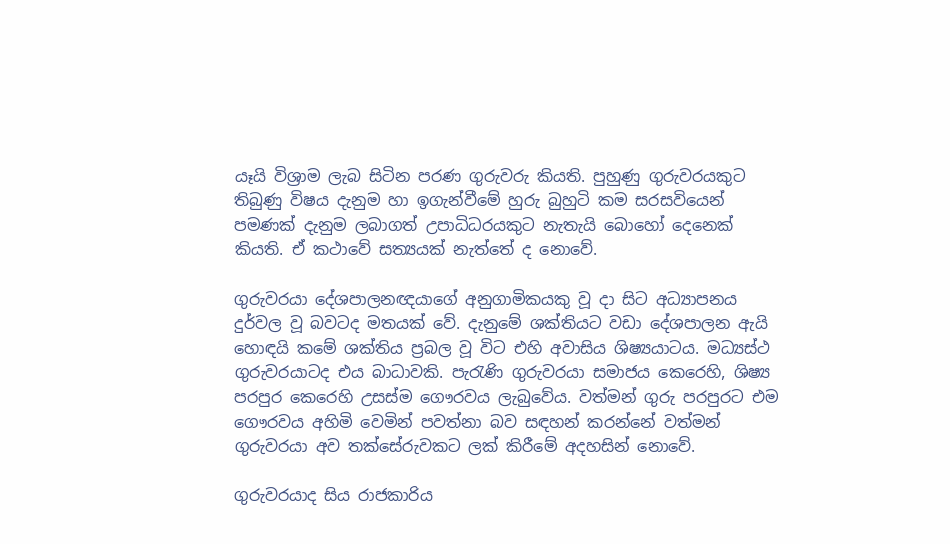යෑයි විශ්‍රාම ලැබ සිටින පරණ ගුරුවරු කියති. පුහුණු ගුරුවරයකුට තිබුණු විෂය දැනුම හා ඉගැන්වීමේ හුරු බුහුටි කම සරසවියෙන් පමණක්‌ දැනුම ලබාගත් උපාධිධරයකුට නැතැයි බොහෝ දෙනෙක්‌ කියති. ඒ කථාවේ සත්‍යයක්‌ නැත්තේ ද නොවේ.

ගුරුවරයා දේශපාලනඥයාගේ අනුගාමිකයකු වූ දා සිට අධ්‍යාපනය දුර්වල වූ බවටද මතයක්‌ වේ. දැනුමේ ශක්‌තියට වඩා දේශපාලන ඇයි හොඳයි කමේ ශක්‌තිය ප්‍රබල වූ විට එහි අවාසිය ශිෂ්‍යයාටය. මධ්‍යස්‌ථ ගුරුවරයාටද එය බාධාවකි. පැරැණි ගුරුවරයා සමාජය කෙරෙහි, ශිෂ්‍ය පරපුර කෙරෙහි උසස්‌ම ගෞරවය ලැබුවේය. වත්මන් ගුරු පරපුරට එම ගෞරවය අහිමි වෙමින් පවත්නා බව සඳහන් කරන්නේ වත්මන් ගුරුවරයා අව තක්‌සේරුවකට ලක්‌ කිරීමේ අදහසින් නොවේ.

ගුරුවරයාද සිය රාජකාරිය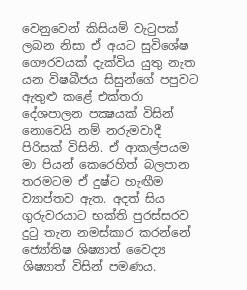වෙනුවෙන් කිසියම් වැටුපක්‌ ලබන නිසා ඒ අයට සුවිශේෂ ගෞරවයක්‌ දැක්‌විය යුතු නැත යන විෂබීජය සිසුන්ගේ පපුවට ඇතුළු කළේ එක්‌තරා දේශපාලන පක්‍ෂයක්‌ විසින් නොවෙයි නම් නරුමවාදී පිරිසක්‌ විසිනි. ඒ ආකල්පයම මා පියන් කෙරෙහිත් බලපාන තරමටම ඒ දුෂ්ට හැඟීම ව්‍යාප්තව ඇත. අදත් සිය ගුරුවරයාට භක්‌ති පුරස්‌සරව දුටු තැන නමස්‌කාර කරන්නේ ජ්‍යෝතිෂ ශිෂ්‍යාත් වෛද්‍ය ශිෂ්‍යාත් විසින් පමණය.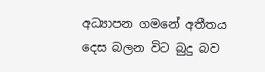අධ්‍යාපන ගමනේ අතීතය දෙස බලන විට බුදු බව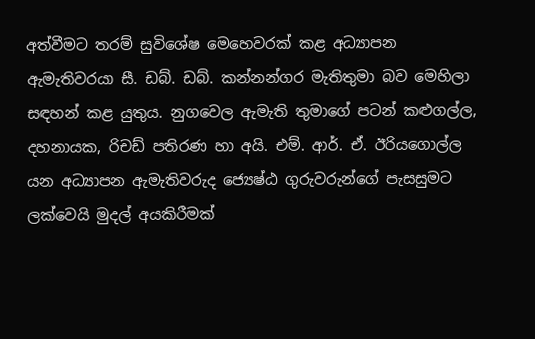අත්වීමට තරම් සුවිශේෂ මෙහෙවරක්‌ කළ අධ්‍යාපන ඇමැතිවරයා සී. ඩබ්. ඩබ්. කන්නන්ගර මැතිතුමා බව මෙහිලා සඳහන් කළ යුතුය. නුගවෙල ඇමැති තුමාගේ පටන් කළුගල්ල, දහනායක, රිචඩ් පතිරණ හා අයි. එම්. ආර්. ඒ. ඊරියගොල්ල යන අධ්‍යාපන ඇමැතිවරුද ජ්‍යෙෂ්ඨ ගුරුවරුන්ගේ පැසසුමට ලක්‌වෙයි මුදල් අයකිරීමක්‌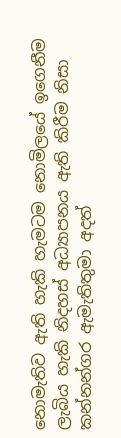නොමැතිව ඇති හැකි හැමටම නොමිලයේ ඉගෙනීම ලැබිය හැකි නිදහස්‌ අධ්‍යාපනය ඇති කිරීම නිසා කන්නන්ගර ඇමැතිතුමා අදත්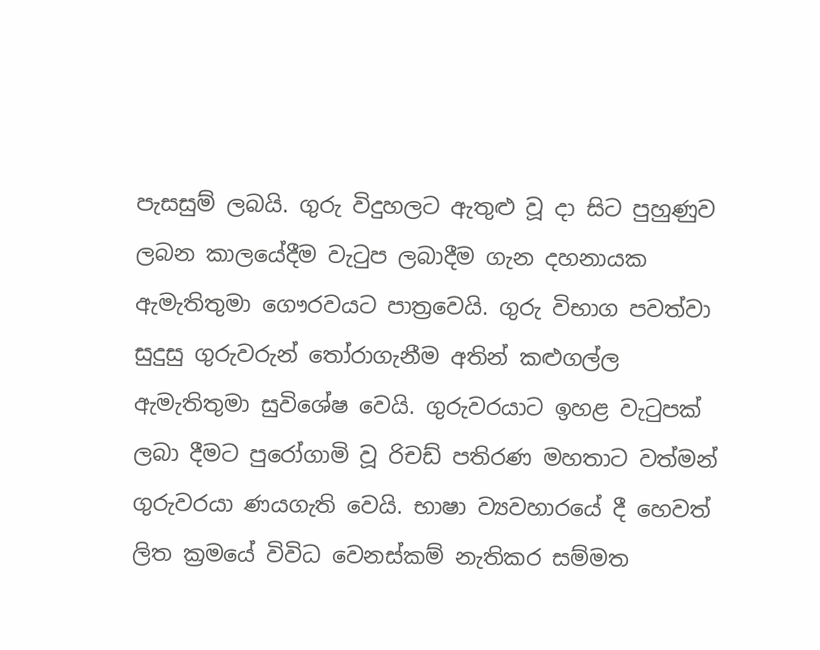පැසසුම් ලබයි. ගුරු විදුහලට ඇතුළු වූ දා සිට පුහුණුව ලබන කාලයේදීම වැටුප ලබාදීම ගැන දහනායක ඇමැතිතුමා ගෞරවයට පාත්‍රවෙයි. ගුරු විභාග පවත්වා සුදුසු ගුරුවරුන් තෝරාගැනීම අතින් කළුගල්ල ඇමැතිතුමා සුවිශේෂ වෙයි. ගුරුවරයාට ඉහළ වැටුපක්‌ ලබා දීමට පුරෝගාමි වූ රිචඩ් පතිරණ මහතාට වත්මන් ගුරුවරයා ණයගැති වෙයි. භාෂා ව්‍යවහාරයේ දී හෙවත් ලිත ක්‍රමයේ විවිධ වෙනස්‌කම් නැතිකර සම්මත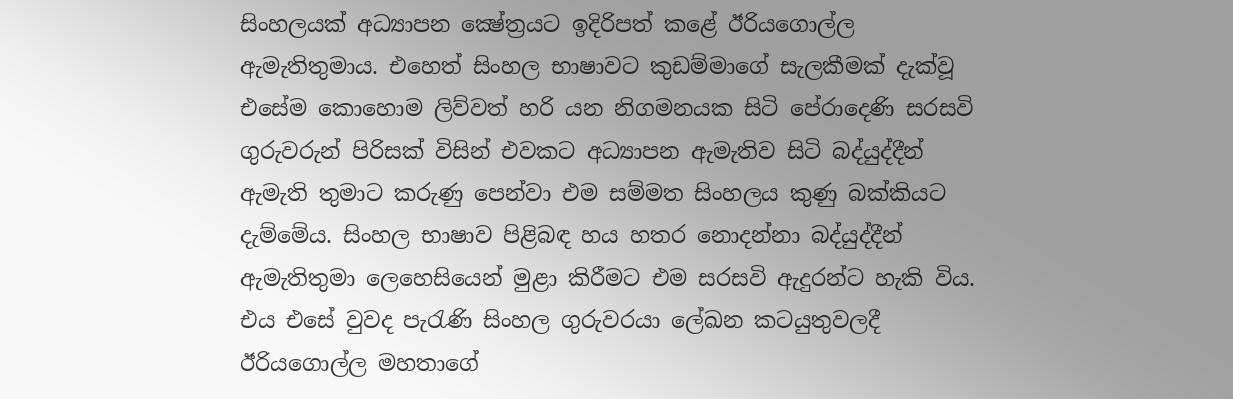සිංහලයක්‌ අධ්‍යාපන ක්‍ෂේත්‍රයට ඉදිරිපත් කළේ ඊරියගොල්ල ඇමැතිතුමාය. එහෙත් සිංහල භාෂාවට කුඩම්මාගේ සැලකීමක්‌ දැක්‌වූ එසේම කොහොම ලිව්වත් හරි යන නිගමනයක සිටි පේරාදෙණි සරසවි ගුරුවරුන් පිරිසක්‌ විසින් එවකට අධ්‍යාපන ඇමැතිව සිටි බද්යුද්දීන් ඇමැති තුමාට කරුණු පෙන්වා එම සම්මත සිංහලය කුණු බක්‌කියට දැම්මේය. සිංහල භාෂාව පිළිබඳ හය හතර නොදන්නා බද්යුද්දීන් ඇමැතිතුමා ලෙහෙසියෙන් මුළා කිරීමට එම සරසවි ඇදුරන්ට හැකි විය. එය එසේ වුවද පැරැණි සිංහල ගුරුවරයා ලේඛන කටයුතුවලදී ඊරියගොල්ල මහතාගේ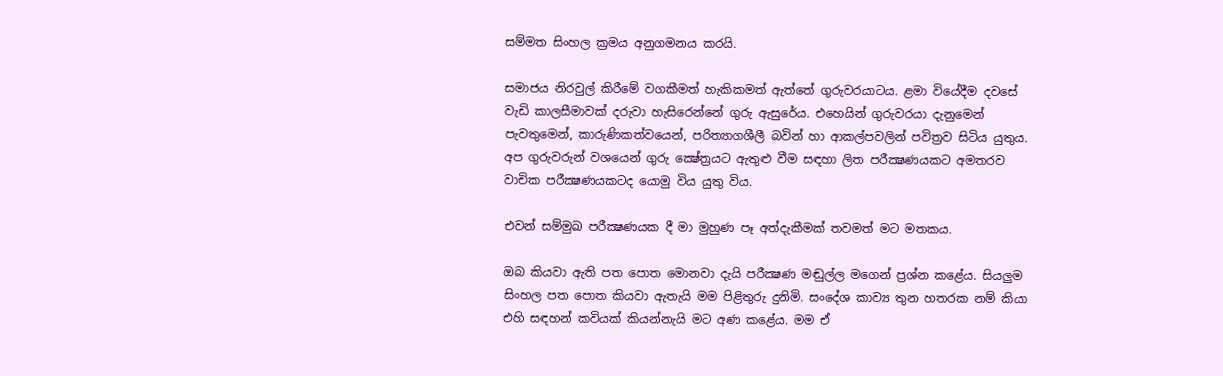සම්මත සිංහල ක්‍රමය අනුගමනය කරයි.

සමාජය නිරවුල් කිරීමේ වගකීමත් හැකිකමත් ඇත්තේ ගුරුවරයාටය. ළමා වියේදීම දවසේ වැඩි කාලසීමාවක්‌ දරුවා හැසිරෙන්නේ ගුරු ඇසුරේය. එහෙයින් ගුරුවරයා දැනුමෙන් පැවතුමෙන්, කාරුණිකත්වයෙන්, පරිත්‍යාගශීලී බවින් හා ආකල්පවලින් පවිත්‍රව සිටිය යුතුය. අප ගුරුවරුන් වශයෙන් ගුරු ක්‍ෂේත්‍රයට ඇතුළු වීම සඳහා ලිත පරීක්‍ෂණයකට අමතරව වාචික පරීක්‍ෂණයකටද යොමු විය යුතු විය.

එවන් සම්මුඛ පරීක්‍ෂණයක දී මා මුහුණ පෑ අත්දැකීමක්‌ තවමත් මට මතකය.

ඔබ කියවා ඇති පත පොත මොනවා දැයි පරීක්‍ෂණ මඬුල්ල මගෙන් ප්‍රශ්න කළේය. සියලුම සිංහල පත පොත කියවා ඇතැයි මම පිළිතුරු දුනිමි. සංදේශ කාව්‍ය තුන හතරක නම් කියා එහි සඳහන් කවියක්‌ කියන්නැයි මට අණ කළේය. මම ඒ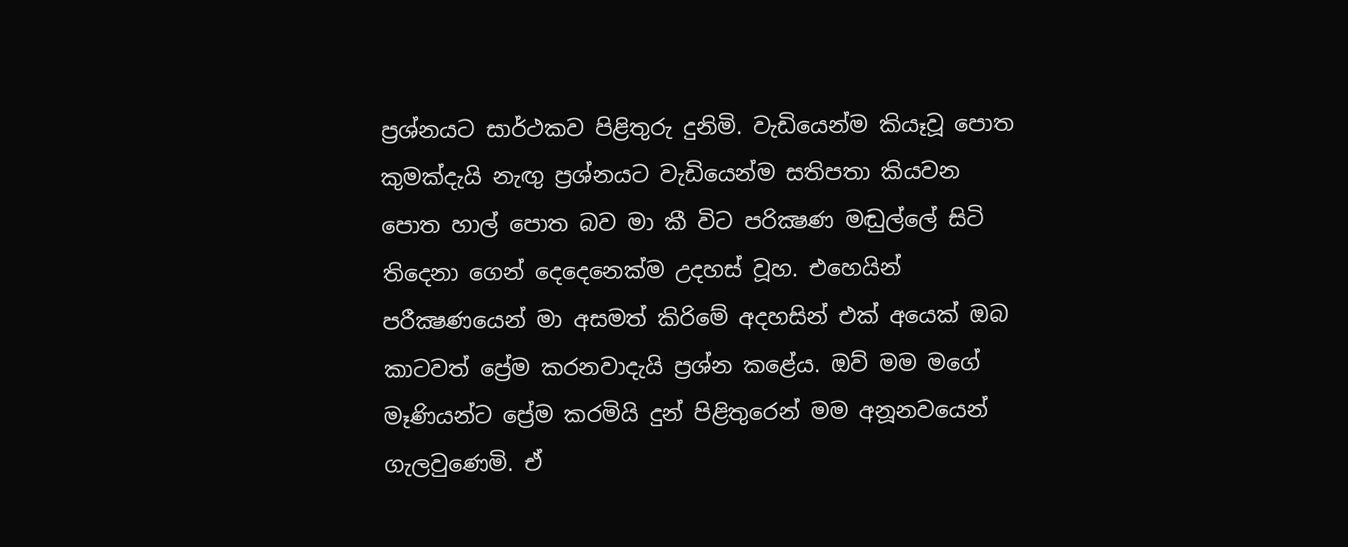ප්‍රශ්නයට සාර්ථකව පිළිතුරු දුනිමි. වැඩියෙන්ම කියෑවූ පොත කුමක්‌දැයි නැඟු ප්‍රශ්නයට වැඩියෙන්ම සතිපතා කියවන පොත හාල් පොත බව මා කී විට පරික්‍ෂණ මඬුල්ලේ සිටි තිදෙනා ගෙන් දෙදෙනෙක්‌ම උදහස්‌ වූහ. එහෙයින් පරීක්‍ෂණයෙන් මා අසමත් කිරිමේ අදහසින් එක්‌ අයෙක්‌ ඔබ කාටවත් ප්‍රේම කරනවාදැයි ප්‍රශ්න කළේය. ඔව් මම මගේ මෑණියන්ට ප්‍රේම කරමියි දුන් පිළිතුරෙන් මම අනූනවයෙන් ගැලවුණෙමි. ඒ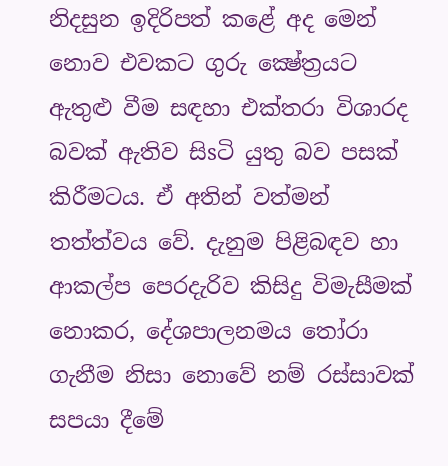නිදසුන ඉදිරිපත් කළේ අද මෙන් නොව එවකට ගුරු ක්‍ෂේත්‍රයට ඇතුළු වීම සඳහා එක්‌තරා විශාරද බවක්‌ ඇතිව සිsටි යුතු බව පසක්‌ කිරීමටය. ඒ අතින් වත්මන් තත්ත්වය වේ. දැනුම පිළිබඳව හා ආකල්ප පෙරදැරිව කිසිදු විමැසීමක්‌ නොකර, දේශපාලනමය තෝරා ගැනීම නිසා නොවේ නම් රස්‌සාවක්‌ සපයා දීමේ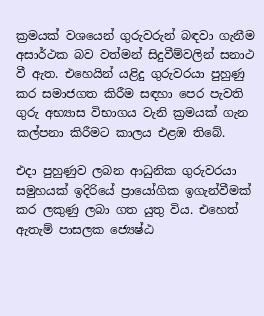ක්‍රමයක්‌ වශයෙන් ගුරුවරුන් බඳවා ගැනීම අසාර්ථක බව වත්මන් සිදුවීම්වලින් සනාථ වී ඇත. එහෙයින් යළිදු ගුරුවරයා පුහුණු කර සමාජගත කිරීම සඳහා පෙර පැවති ගුරු අභ්‍යාස විභාගය වැනි ක්‍රමයක්‌ ගැන කල්පනා කිරීමට කාලය එළඹ තිබේ.

එදා පුහුණුව ලබන ආධුනික ගුරුවරයා සමුහයක්‌ ඉදිරියේ ප්‍රායෝගික ඉගැන්වීමක්‌ කර ලකුණු ලබා ගත යුතු විය. එහෙත් ඇතැම් පාසලක ජ්‍යෙෂ්ඨ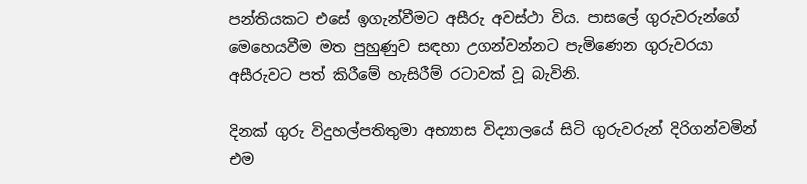පන්තියකට එසේ ඉගැන්වීමට අසීරු අවස්‌ථා විය. පාසලේ ගුරුවරුන්ගේ මෙහෙයවීම මත පුහුණුව සඳහා උගන්වන්නට පැමිණෙන ගුරුවරයා අසීරුවට පත් කිරීමේ හැසිරීම් රටාවක්‌ වූ බැවිනි.

දිනක්‌ ගුරු විදුහල්පතිතුමා අභ්‍යාස විද්‍යාලයේ සිටි ගුරුවරුන් දිරිගන්වමින් එම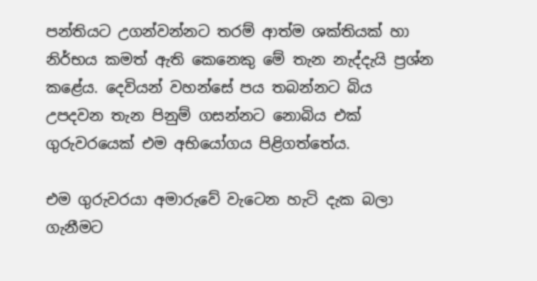පන්තියට උගන්වන්නට තරම් ආත්ම ශක්‌තියක්‌ හා නිර්භය කමත් ඇති කෙනෙකු මේ තැන නැද්දැයි ප්‍රශ්න කළේය. දෙවියන් වහන්සේ පය තබන්නට බිය උපදවන තැන පිනුම් ගසන්නට නොබිය එක්‌ ගුරුවරයෙක්‌ එම අභියෝගය පිළිගත්තේය.

එම ගුරුවරයා අමාරුවේ වැටෙන හැටි දැක බලා ගැනීමට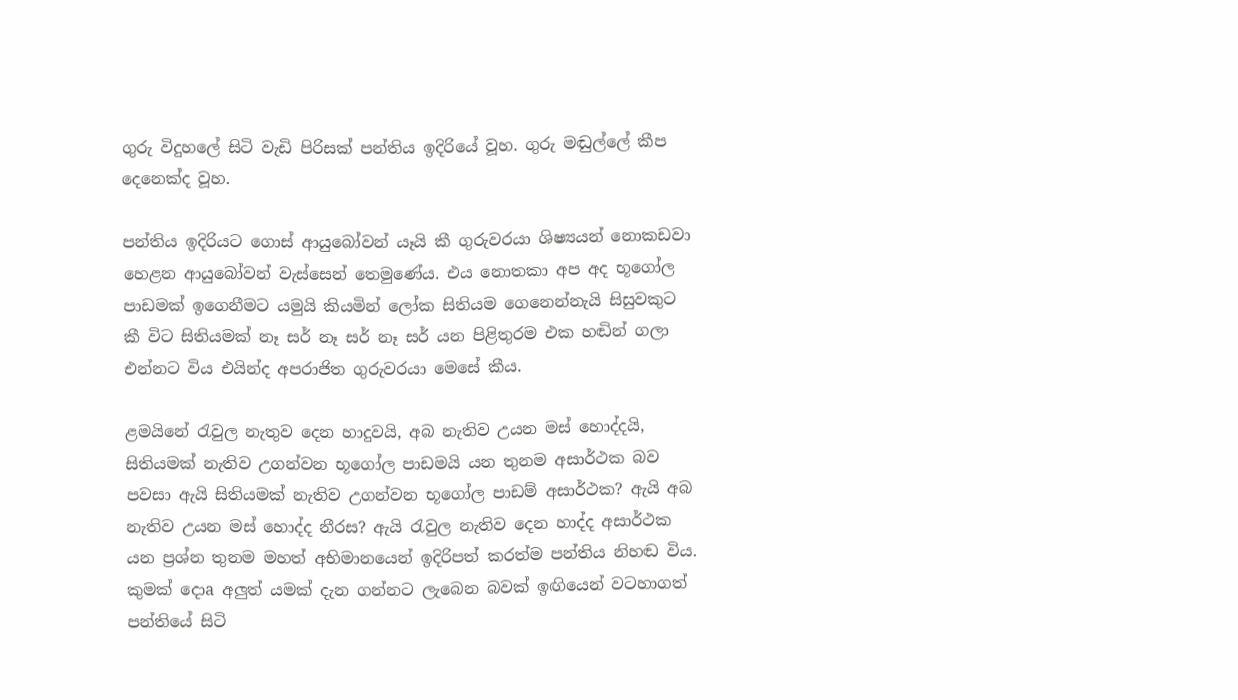ගුරු විදුහලේ සිටි වැඩි පිරිසක්‌ පන්තිය ඉදිරියේ වූහ. ගුරු මඬුල්ලේ කීප දෙනෙක්‌ද වූහ.

පන්තිය ඉදිරියට ගොස්‌ ආයුබෝවන් යෑයි කී ගුරුවරයා ශිෂ්‍යයන් නොකඩවා හෙළන ආයුබෝවන් වැස්‌සෙන් තෙමුණේය. එය නොතකා අප අද භූගෝල පාඩමක්‌ ඉගෙනීමට යමුයි කියමින් ලෝක සිතියම ගෙනෙන්නැයි සිසුවකුට කී විට සිතියමක්‌ නෑ සර් නෑ සර් නෑ සර් යන පිළිතුරම එක හඬින් ගලා එන්නට විය එයින්ද අපරාජිත ගුරුවරයා මෙසේ කීය.

ළමයිනේ රැවුල නැතුව දෙන හාදුවයි, අබ නැතිව උයන මස්‌ හොද්දයි, සිතියමක්‌ නැතිව උගන්වන භූගෝල පාඩමයි යන තුනම අසාර්ථක බව පවසා ඇයි සිතියමක්‌ නැතිව උගන්වන භූගෝල පාඩම් අසාර්ථක? ඇයි අබ නැතිව උයන මස්‌ හොද්ද නීරස? ඇයි රැවුල නැතිව දෙන හාද්ද අසාර්ථක යන ප්‍රශ්න තුනම මහත් අභිමානයෙන් ඉදිරිපත් කරත්ම පන්තිය නිහඬ විය. කුමක්‌ දොa අලුත් යමක්‌ දැන ගන්නට ලැබෙන බවක්‌ ඉඟියෙන් වටහාගත් පන්තියේ සිටි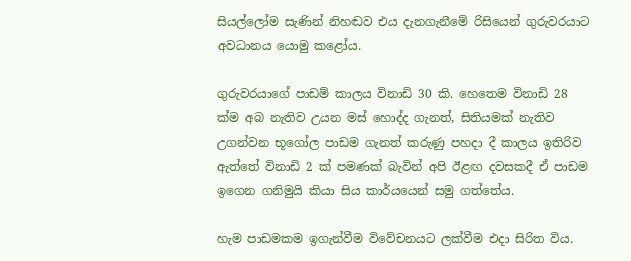සියල්ලෝම සැණින් නිහඬව එය දැනගැනීමේ රිසියෙන් ගුරුවරයාට අවධානය යොමු කළෝය.

ගුරුවරයාගේ පාඩම් කාලය විනාඩි 30 කි. හෙතෙම විනාඩි 28 ක්‌ම අබ නැතිව උයන මස්‌ හොද්ද ගැනත්, සිතියමක්‌ නැතිව උගන්වන භූගෝල පාඩම ගැනත් කරුණු පහදා දී කාලය ඉතිරිව ඇත්තේ විනාඩි 2 ක්‌ පමණක්‌ බැවින් අපි ඊළඟ දවසකදී ඒ පාඩම ඉගෙන ගනිමුයි කියා සිය කාර්යයෙන් සමු ගත්තේය.

හැම පාඩමකම ඉගැන්වීම විවේචනයට ලක්‌වීම එදා සිරිත විය.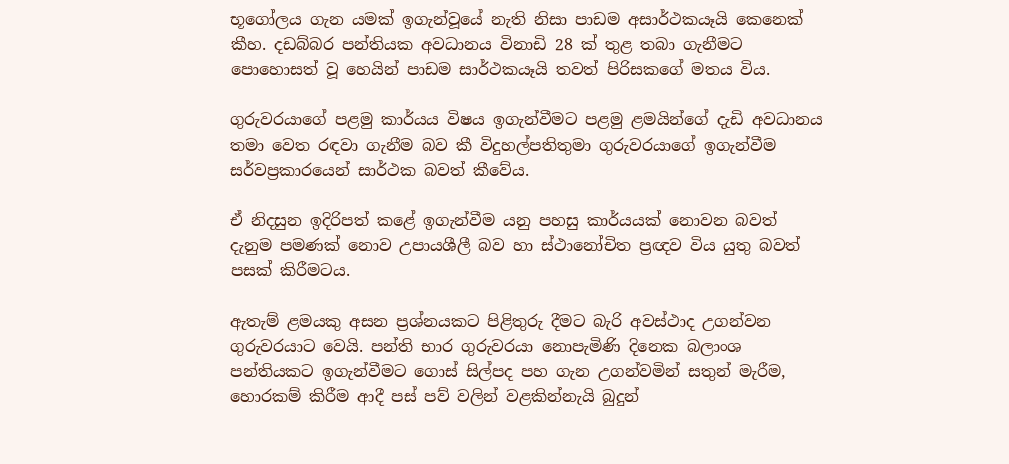භූගෝලය ගැන යමක්‌ ඉගැන්වූයේ නැති නිසා පාඩම අසාර්ථකයෑයි කෙනෙක්‌ කීහ. දඩබ්බර පන්තියක අවධානය විනාඩි 28 ක්‌ තුළ තබා ගැනීමට පොහොසත් වූ හෙයින් පාඩම සාර්ථකයෑයි තවත් පිරිසකගේ මතය විය.

ගුරුවරයාගේ පළමු කාර්යය විෂය ඉගැන්වීමට පළමු ළමයින්ගේ දැඩි අවධානය තමා වෙත රඳවා ගැනීම බව කී විදුහල්පතිතුමා ගුරුවරයාගේ ඉගැන්වීම සර්වප්‍රකාරයෙන් සාර්ථක බවත් කීවේය.

ඒ නිදසුන ඉදිරිපත් කළේ ඉගැන්වීම යනු පහසු කාර්යයක්‌ නොවන බවත් දැනුම පමණක්‌ නොව උපායශීලී බව හා ස්‌ථානෝචිත ප්‍රඥව විය යුතු බවත් පසක්‌ කිරීමටය.

ඇතැම් ළමයකු අසන ප්‍රශ්නයකට පිළිතුරු දීමට බැරි අවස්‌ථාද උගන්වන ගුරුවරයාට වෙයි. පන්ති භාර ගුරුවරයා නොපැමිණි දිනෙක බලාංශ පන්තියකට ඉගැන්වීමට ගොස්‌ සිල්පද පහ ගැන උගන්වමින් සතුන් මැරීම, හොරකම් කිරීම ආදී පස්‌ පව් වලින් වළකින්නැයි බුදුන්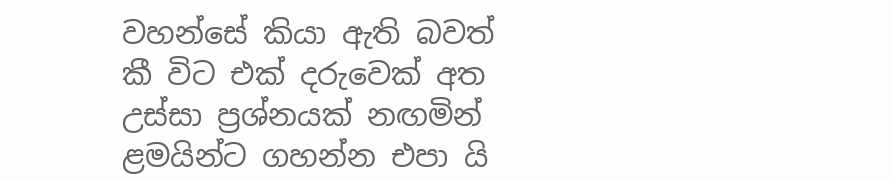වහන්සේ කියා ඇති බවත් කී විට එක්‌ දරුවෙක්‌ අත උස්‌සා ප්‍රශ්නයක්‌ නඟමින් ළමයින්ට ගහන්න එපා යි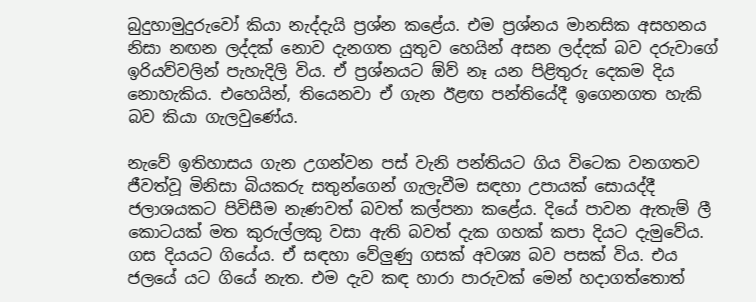බුදුහාමුදුරුවෝ කියා නැද්දැයි ප්‍රශ්න කළේය. එම ප්‍රශ්නය මානසික අසහනය නිසා නඟන ලද්දක්‌ නොව දැනගත යුතුව හෙයින් අසන ලද්දක්‌ බව දරුවාගේ ඉරියව්වලින් පැහැදිලි විය. ඒ ප්‍රශ්නයට ඕව් නෑ යන පිළිතුරු දෙකම දිය නොහැකිය. එහෙයින්, තියෙනවා ඒ ගැන ඊළඟ පන්තියේදී ඉගෙනගත හැකි බව කියා ගැලවුණේය.

නැවේ ඉතිහාසය ගැන උගන්වන පස්‌ වැනි පන්තියට ගිය විටෙක වනගතව ජීවත්වූ මිනිසා බියකරු සතුන්ගෙන් ගැලැවීම සඳහා උපායක්‌ සොයද්දී ජලාශයකට පිවිසීම නැණවත් බවත් කල්පනා කළේය. දියේ පාවන ඇතැම් ලී කොටයක්‌ මත කුරුල්ලකු වසා ඇති බවත් දැක ගහක්‌ කපා දියට දැමුවේය. ගස දියයට ගියේය. ඒ සඳහා වේලුණු ගසක්‌ අවශ්‍ය බව පසක්‌ විය. එය ජලයේ යට ගියේ නැත. එම දැව කඳ හාරා පාරුවක්‌ මෙන් හදාගත්තොත්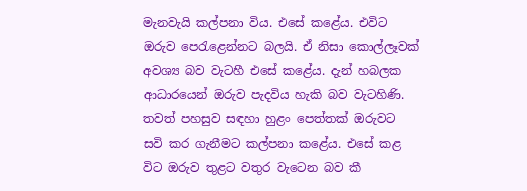මැනවැයි කල්පනා විය. එසේ කළේය. එවිට ඔරුව පෙරැළෙන්නට බලයි. ඒ නිසා කොල්ලෑවක්‌ අවශ්‍ය බව වැටහී එසේ කළේය. දැන් හබලක ආධාරයෙන් ඔරුව පැදවිය හැකි බව වැටහිණි. තවත් පහසුව සඳහා හුළං පෙත්තක්‌ ඔරුවට සවි කර ගැනීමට කල්පනා කළේය. එසේ කළ විට ඔරුව තුළට වතුර වැටෙන බව කී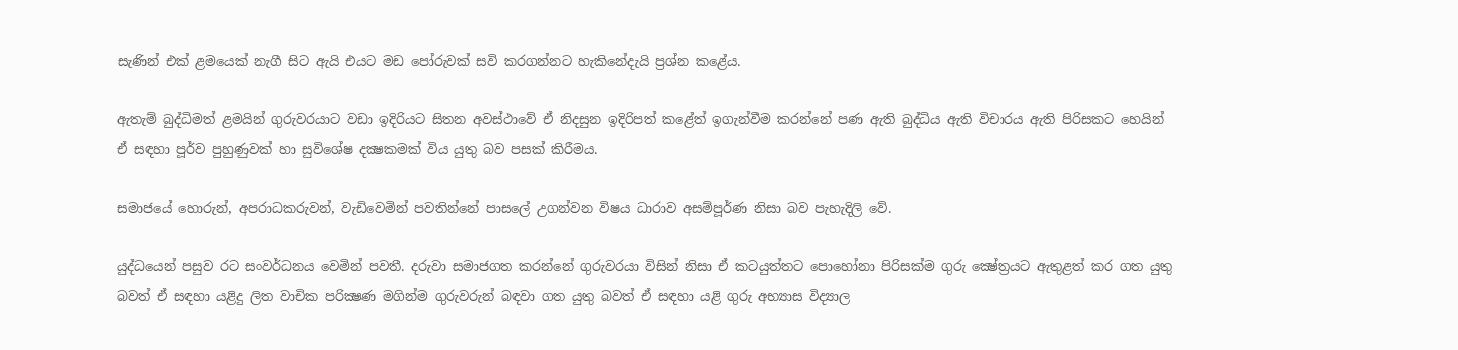සැණින් එක්‌ ළමයෙක්‌ නැගී සිට ඇයි එයට මඩ පෝරුවක්‌ සවි කරගන්නට හැකිනේදැයි ප්‍රශ්න කළේය.

ඇතැම් බුද්ධිමත් ළමයින් ගුරුවරයාට වඩා ඉදිරියට සිතන අවස්‌ථාවේ ඒ නිදසුන ඉදිරිපත් කළේත් ඉගැන්වීම කරන්නේ පණ ඇති බුද්ධිය ඇති විචාරය ඇති පිරිසකට හෙයින් ඒ සඳහා පූර්ව පුහුණුවක්‌ හා සුවිශේෂ දක්‍ෂකමක්‌ විය යුතු බව පසක්‌ කිරීමය.

සමාජයේ හොරුන්, අපරාධකරුවන්, වැඩිවෙමින් පවතින්නේ පාසලේ උගන්වන විෂය ධාරාව අසම්පූර්ණ නිසා බව පැහැදිලි වේ.

යුද්ධයෙන් පසුව රට සංවර්ධනය වෙමින් පවතී. දරුවා සමාජගත කරන්නේ ගුරුවරයා විසින් නිසා ඒ කටයුත්තට පොහෝනා පිරිසක්‌ම ගුරු ක්‍ෂේත්‍රයට ඇතුළත් කර ගත යුතු බවත් ඒ සඳහා යළිදු ලිත වාචික පරික්‍ෂණ මගින්ම ගුරුවරුන් බඳවා ගත යුතු බවත් ඒ සඳහා යළි ගුරු අභ්‍යාස විද්‍යාල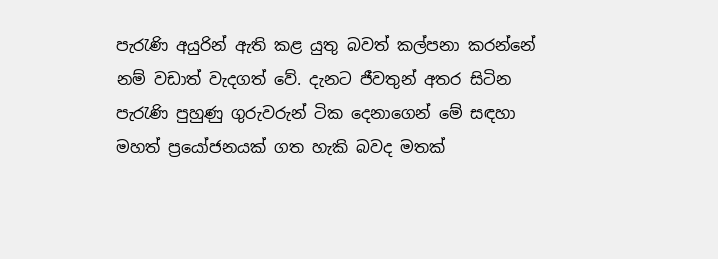පැරැණි අයුරින් ඇති කළ යුතු බවත් කල්පනා කරන්නේ නම් වඩාත් වැදගත් වේ. දැනට ජීවතුන් අතර සිටින පැරැණි පුහුණු ගුරුවරුන් ටික දෙනාගෙන් මේ සඳහා මහත් ප්‍රයෝජනයක්‌ ගත හැකි බවද මතක්‌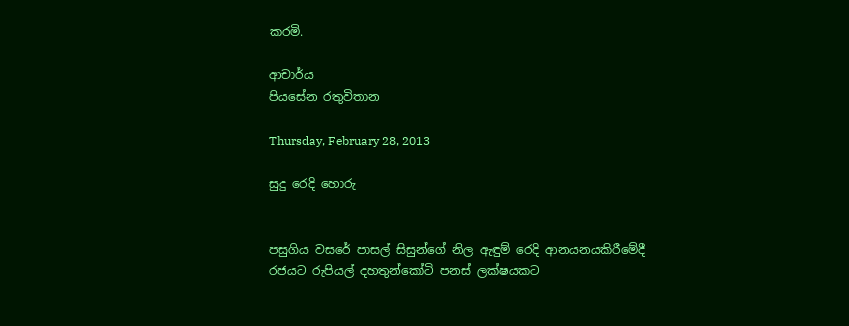කරමි.

ආචාර්ය
පියසේන රතුවිතාන

Thursday, February 28, 2013

සුදු රෙදි හොරු


පසුගිය වසරේ පාසල් සිසුන්ගේ නිල ඇඳුම් රෙදි ආනයනයකිරීමේදී රජයට රුපියල් දහතුන්කෝටි පනස් ලක්ෂයකට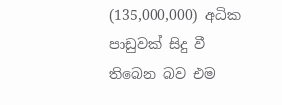(135,000,000) අධික පාඩුවක්‌ සිදු වී තිබෙන බව එම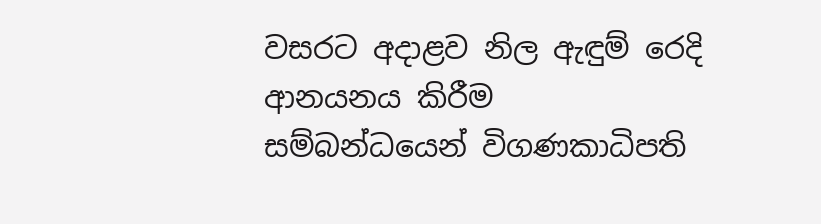වසරට අදාළව නිල ඇඳුම් රෙදි ආනයනය කිරීම සම්බන්ධයෙන් විගණකාධිපති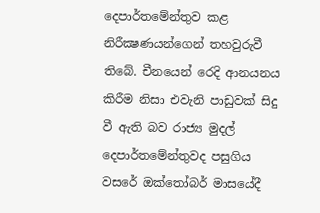දෙපාර්තමේන්තුව කළ නිරීක්‍ෂණයන්ගෙන් තහවුරුවී තිබේ. චීනයෙන් රෙදි ආනයනය කිරීම නිසා එවැනි පාඩුවක් සිදු වී ඇති බව රාජ්‍ය මුදල් දෙපාර්තමේන්තුවද පසුගිය වසරේ ඔක්‌තෝබර් මාසයේදී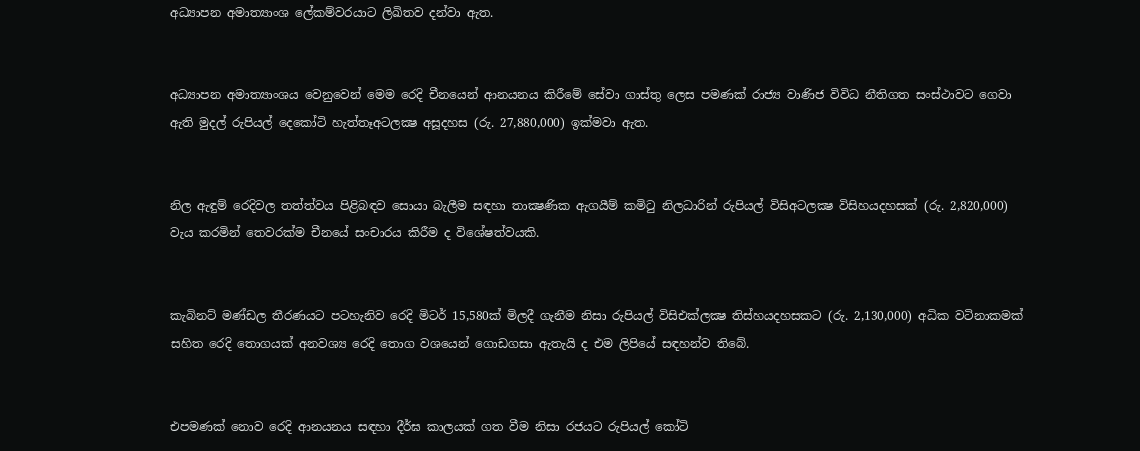අධ්‍යාපන අමාත්‍යාංශ ලේකම්වරයාට ලිඛිතව දන්වා ඇත.


අධ්‍යාපන අමාත්‍යාංශය වෙනුවෙන් මෙම රෙදි චීනයෙන් ආනයනය කිරීමේ සේවා ගාස්‌තු ලෙස පමණක්‌ රාජ්‍ය වාණිජ විවිධ නීතිගත සංස්‌ථාවට ගෙවා ඇති මුදල් රුපියල් දෙකෝටි හැත්තෑඅටලක්‍ෂ අසූදහස (රු. 27,880,000) ඉක්‌මවා ඇත.


නිල ඇඳුම් රෙදිවල තත්ත්වය පිළිබඳව සොයා බැලීම සඳහා තාක්‍ෂණික ඇගයීම් කමිටු නිලධාරින් රුපියල් විසිඅටලක්‍ෂ විසිහයදහසක්‌ (රු. 2,820,000) වැය කරමින් තෙවරක්‌ම චීනයේ සංචාරය කිරීම ද විශේෂත්වයකි.


කැබිනට්‌ මණ්‌ඩල තීරණයට පටහැනිව රෙදි මිටර් 15,580ක්‌ මිලදී ගැනීම නිසා රුපියල් විසිඑක්‌ලක්‍ෂ තිස්‌හයදහසකට (රු. 2,130,000) අධික වටිනාකමක්‌ සහිත රෙදි තොගයක්‌ අනවශ්‍ය රෙදි තොග වශයෙන් ගොඩගසා ඇතැයි ද එම ලිපියේ සඳහන්ව තිබේ.


එපමණක්‌ නොව රෙදි ආනයනය සඳහා දීර්ඝ කාලයක්‌ ගත වීම නිසා රජයට රුපියල් කෝටි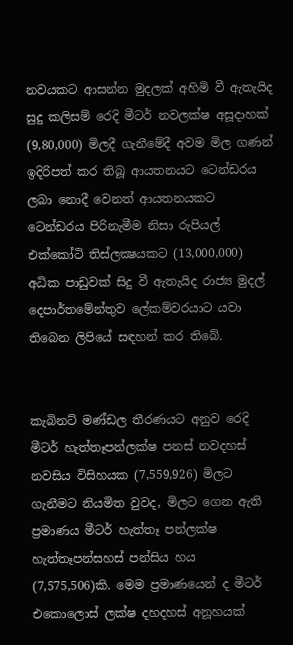නවයකට ආසන්න මුදලක්‌ අහිමි වී ඇතැයිද සුදු කලිසම් රෙදි මීටර් නවලක්ෂ අසූදාහක් (9,80,000) මිලදී ගැනීමේදී අවම මිල ගණන් ඉදිරිපත් කර තිබූ ආයතනයට ටෙන්ඩරය ලබා නොදී වෙනත් ආයතනයකට ටෙන්ඩරය පිරිනැමීම නිසා රුපියල් එක්‌කෝටි තිස්‌ලක්‍ෂයකට (13,000,000) අධික පාඩුවක්‌ සිදු වී ඇතැයිද රාජ්‍ය මුදල් දෙපාර්තමේන්තුව ලේකම්වරයාට යවා තිබෙන ලිපියේ සඳහන් කර තිබේ.


කැබිනට්‌ මණ්‌ඩල තීරණයට අනුව රෙදි මීටර් හැත්තෑපන්ලක්ෂ පනස් නවදහස් නවසිය විසිහයක (7,559,926) මිලට ගැනීමට නියමිත වුවද, මිලට ගෙන ඇති ප්‍රමාණය මීටර් හැත්තෑ පන්ලක්ෂ හැත්තෑපන්සහස් පන්සිය හය (7,575,506)කි. මෙම ප්‍රමාණයෙන් ද මීටර් එකොලොස් ලක්ෂ දහදහස් අනූහයක්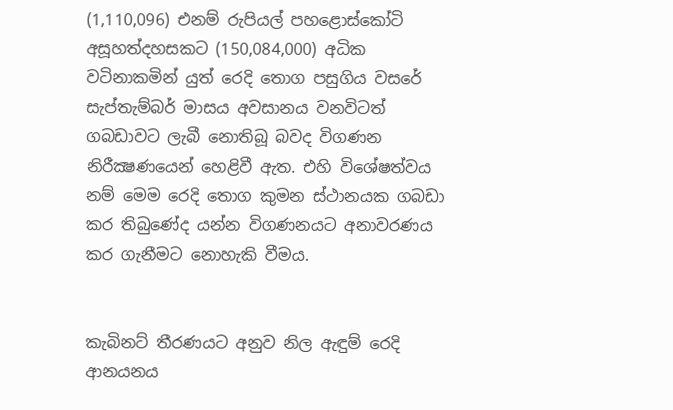(1,110,096) එනම් රුපියල් පහළොස්‌කෝටි අසූහත්දහසකට (150,084,000) අධික වටිනාකමින් යුත් රෙදි තොග පසුගිය වසරේ සැප්තැම්බර් මාසය අවසානය වනවිටත් ගබඩාවට ලැබී නොතිබූ බවද විගණන නිරීක්‍ෂණයෙන් හෙළිවී ඇත. එහි විශේෂත්වය නම් මෙම රෙදි තොග කුමන ස්‌ථානයක ගබඩා කර තිබුණේද යන්න විගණනයට අනාවරණය කර ගැනීමට නොහැකි වීමය.


කැබිනට්‌ තීරණයට අනුව නිල ඇඳුම් රෙදි ආනයනය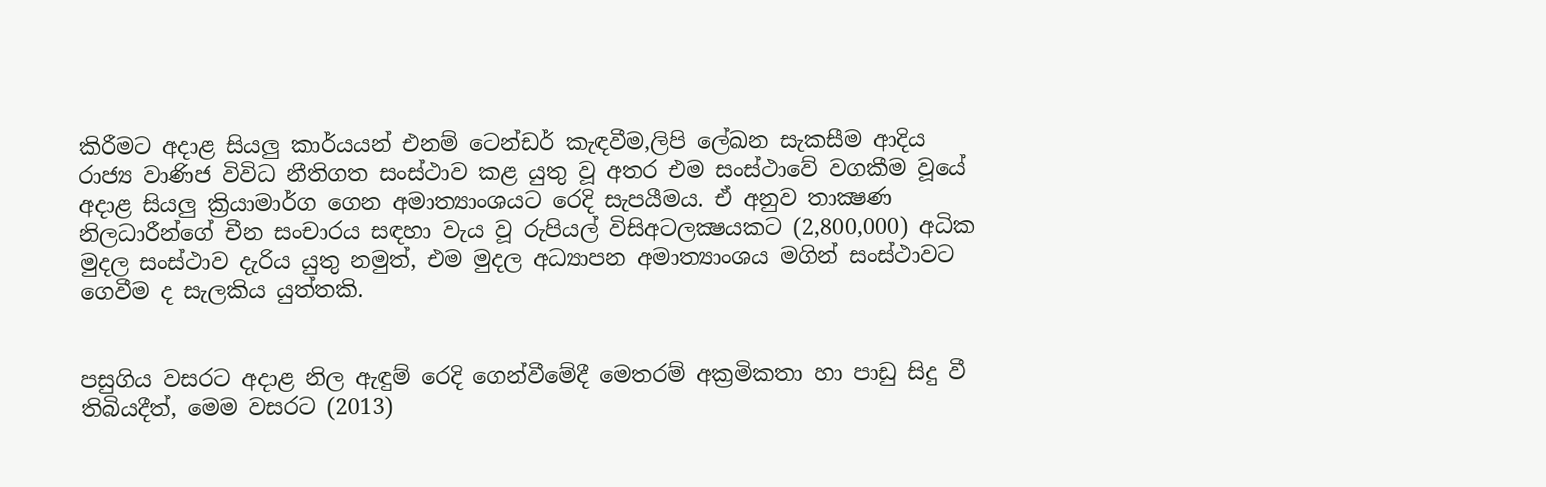කිරීමට අදාළ සියලු කාර්යයන් එනම් ටෙන්ඩර් කැඳවීම,ලිපි ලේඛන සැකසීම ආදිය රාජ්‍ය වාණිජ විවිධ නීතිගත සංස්‌ථාව කළ යුතු වූ අතර එම සංස්‌ථාවේ වගකීම වූයේ අදාළ සියලු ක්‍රියාමාර්ග ගෙන අමාත්‍යාංශයට රෙදි සැපයීමය. ඒ අනුව තාක්‍ෂණ නිලධාරීන්ගේ චීන සංචාරය සඳහා වැය වූ රුපියල් විසිඅටලක්‍ෂයකට (2,800,000) අධික මුදල සංස්‌ථාව දැරිය යුතු නමුත්, එම මුදල අධ්‍යාපන අමාත්‍යාංශය මගින් සංස්‌ථාවට ගෙවීම ද සැලකිය යුත්තකි.


පසුගිය වසරට අදාළ නිල ඇඳුම් රෙදි ගෙන්වීමේදී මෙතරම් අක්‍රමිකතා හා පාඩු සිදු වී තිබියදීත්, මෙම වසරට (2013)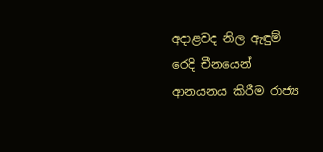අදාළවද නිල ඇඳුම් රෙදි චීනයෙන් ආනයනය කිරීම රාජ්‍ය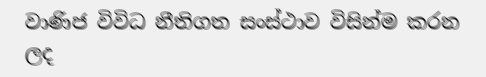වාණිජ විවිධ නීතිගත සංස්‌ථාව විසින්ම කරන ලද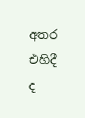අතර එහිදී ද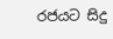රජයට සිදු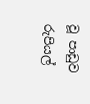වූ පාඩුව රුපියල්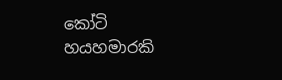කෝටි හයහමාරකි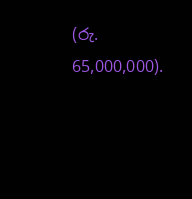(රු. 65,000,000).